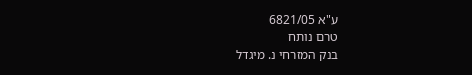ע"א 6821/05
טרם נותח
בנק המזרחי נ. מיגדל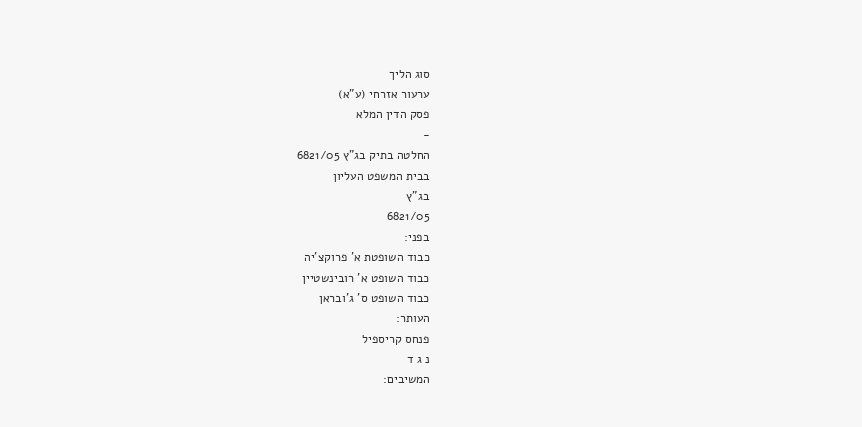סוג הליך
ערעור אזרחי (ע"א)
פסק הדין המלא
-
החלטה בתיק בג"ץ 6821/05
בבית המשפט העליון
בג"ץ
6821/05
בפני:
כבוד השופטת א' פרוקצ'יה
כבוד השופט א' רובינשטיין
כבוד השופט ס' ג'ובראן
העותר:
פנחס קריספיל
נ ג ד
המשיבים: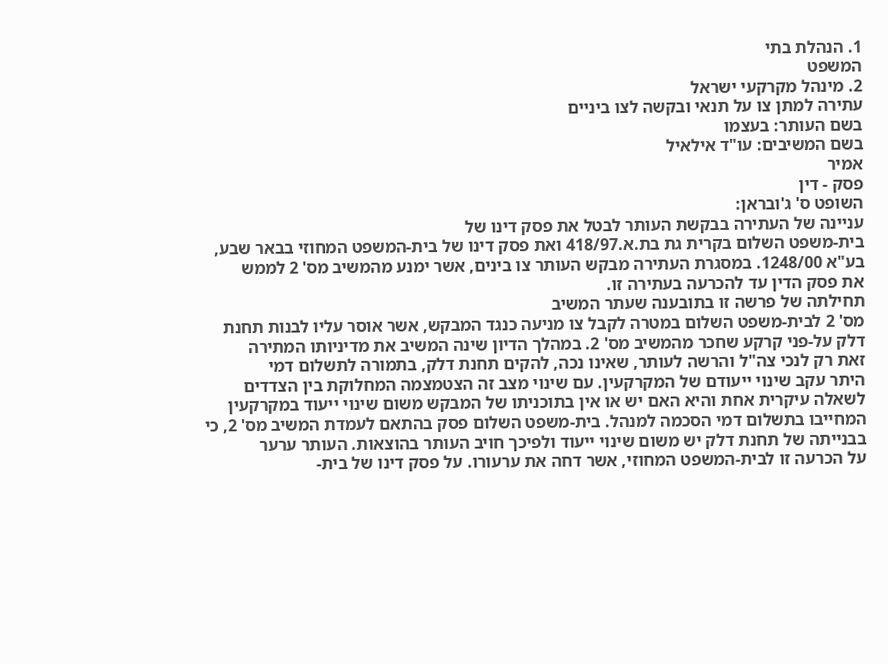1. הנהלת בתי
המשפט
2. מינהל מקרקעי ישראל
עתירה למתן צו על תנאי ובקשה לצו ביניים
בשם העותר: בעצמו
בשם המשיבים: עו"ד אילאיל
אמיר
פסק - דין
השופט ס' ג'ובראן:
עניינה של העתירה בבקשת העותר לבטל את פסק דינו של
בית-משפט השלום בקרית גת בת.א.418/97 ואת פסק דינו של בית-המשפט המחוזי בבאר שבע,
בע"א 1248/00. במסגרת העתירה מבקש העותר צו בינים, אשר ימנע מהמשיב מס' 2 לממש
את פסק הדין עד להכרעה בעתירה זו.
תחילתה של פרשה זו בתובענה שעתר המשיב
מס' 2 לבית-משפט השלום במטרה לקבל צו מניעה כנגד המבקש, אשר אוסר עליו לבנות תחנת
דלק על-פני קרקע שחכר מהמשיב מס' 2. במהלך הדיון שינה המשיב את מדיניותו המתירה
זאת רק לנכי צה"ל והרשה לעותר, שאינו נכה, להקים תחנת דלק, בתמורה לתשלום דמי
היתר עקב שינוי ייעודם של המקרקעין. עם שינוי מצב זה הצטמצמה המחלוקת בין הצדדים
לשאלה עיקרית אחת והיא האם יש או אין בתוכניתו של המבקש משום שינוי ייעוד במקרקעין
המחייבו בתשלום דמי הסכמה למנהל. בית-משפט השלום פסק בהתאם לעמדת המשיב מס' 2, כי
בבנייתה של תחנת דלק יש משום שינוי ייעוד ולפיכך חויב העותר בהוצאות. העותר ערער
על הכרעה זו לבית-המשפט המחוזי, אשר דחה את ערעורו. על פסק דינו של בית-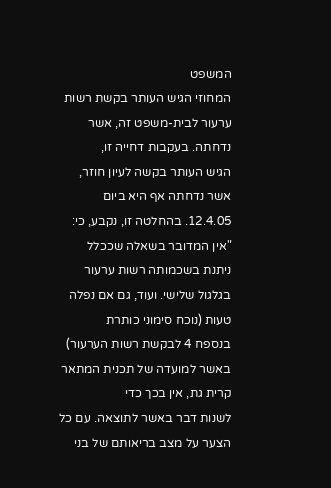המשפט
המחוזי הגיש העותר בקשת רשות ערעור לבית-משפט זה, אשר נדחתה. בעקבות דחייה זו,
הגיש העותר בקשה לעיון חוזר, אשר נדחתה אף היא ביום 12.4.05. בהחלטה זו, נקבע, כי:
"אין המדובר בשאלה שככלל
ניתנת בשכמותה רשות ערעור בגלגול שלישי. ועוד, גם אם נפלה טעות (נוכח סימוני כותרת
בנספח 4 לבקשת רשות הערעור) באשר למועדה של תכנית המתאר קרית גת, אין בכך כדי
לשנות דבר באשר לתוצאה. עם כל הצער על מצב בריאותם של בני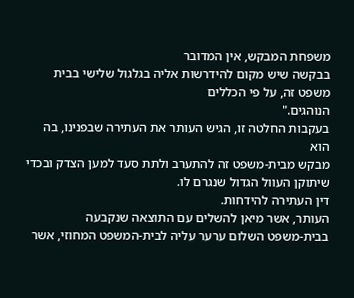משפחת המבקש, אין המדובר
בבקשה שיש מקום להידרשות אליה בגלגול שלישי בבית משפט זה, על פי הכללים
הנוהגים."
בעקבות החלטה זו, הגיש העותר את העתירה שבפנינו, בה הוא
מבקש מבית-משפט זה להתערב ולתת סעד למען הצדק ובכדי שיתוקן העוול הגדול שנגרם לו.
דין העתירה להידחות.
העותר, אשר מיאן להשלים עם התוצאה שנקבעה
בבית-משפט השלום ערער עליה לבית-המשפט המחוזי, אשר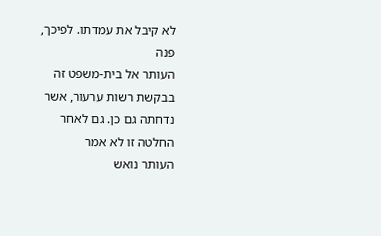לא קיבל את עמדתו. לפיכך, פנה
העותר אל בית-משפט זה בבקשת רשות ערעור, אשר נדחתה גם כן. גם לאחר החלטה זו לא אמר
העותר נואש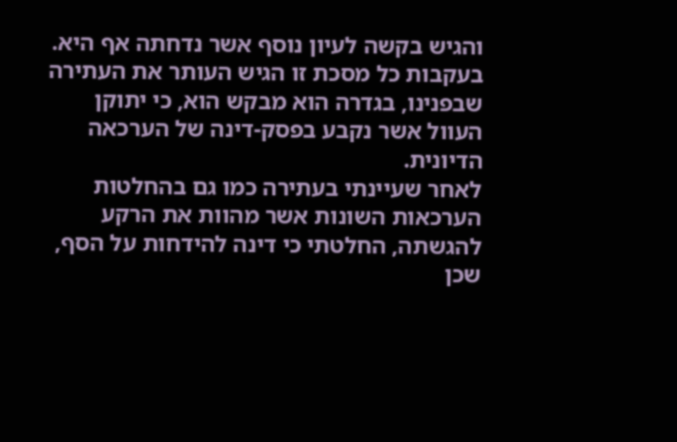והגיש בקשה לעיון נוסף אשר נדחתה אף היא.
בעקבות כל מסכת זו הגיש העותר את העתירה
שבפנינו, בגדרה הוא מבקש הוא, כי יתוקן העוול אשר נקבע בפסק-דינה של הערכאה
הדיונית.
לאחר שעיינתי בעתירה כמו גם בהחלטות
הערכאות השונות אשר מהוות את הרקע להגשתה, החלטתי כי דינה להידחות על הסף, שכן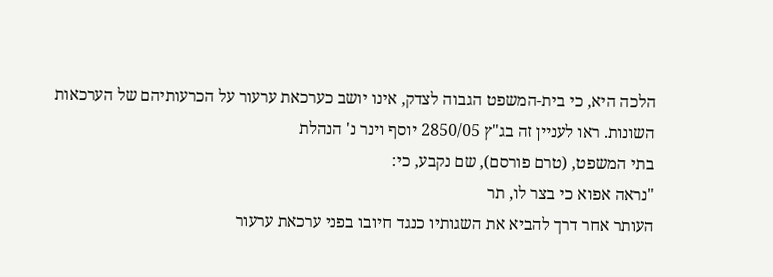הלכה היא, כי בית-המשפט הגבוה לצדק, אינו יושב כערכאת ערעור על הכרעותיהם של הערכאות
השונות. ראו לעניין זה בג"ץ 2850/05 יוסף וינר נ' הנהלת
בתי המשפט, (טרם פורסם), שם נקבע, כי:
"נראה אפוא כי בצר לו, תר
העותר אחר דרך להביא את השגותיו כנגד חיובו בפני ערכאת ערעור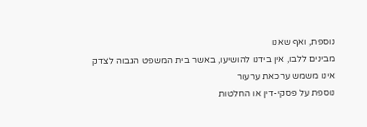נוספת, ואף שאנו
מבינים ללבו, אין בידנו להושיעו, באשר בית המשפט הגבוה לצדק אינו משמש ערכאת ערעור
נוספת על פסקי-דין או החלטות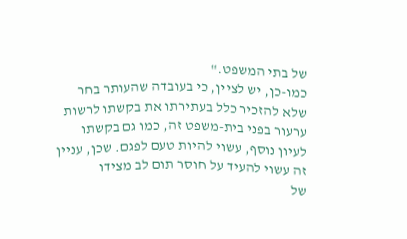של בתי המשפט."
כמו-כן, יש לציין, כי בעובדה שהעותר בחר
שלא להזכיר כלל בעתירתו את בקשתו לרשות ערעור בפני בית-משפט זה, כמו גם בקשתו
לעיון נוסף, עשוי להיות טעם לפגם. שכן, עניין זה עשוי להעיד על חוסר תום לב מצידו
של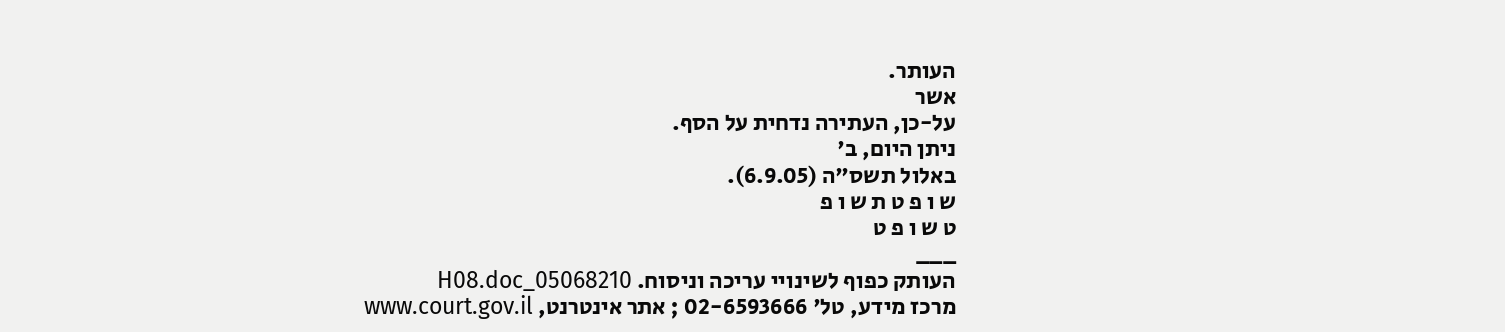העותר.
אשר
על-כן, העתירה נדחית על הסף.
ניתן היום, ב'
באלול תשס"ה (6.9.05).
ש ו פ ט ת ש ו פ
ט ש ו פ ט
___
העותק כפוף לשינויי עריכה וניסוח. 05068210_H08.doc
מרכז מידע, טל' 02-6593666 ; אתר אינטרנט, www.court.gov.il